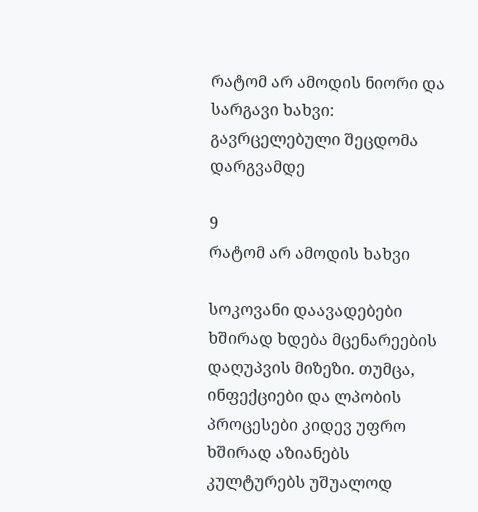რატომ არ ამოდის ნიორი და სარგავი ხახვი: გავრცელებული შეცდომა დარგვამდე

9
რატომ არ ამოდის ხახვი

სოკოვანი დაავადებები ხშირად ხდება მცენარეების დაღუპვის მიზეზი. თუმცა, ინფექციები და ლპობის პროცესები კიდევ უფრო ხშირად აზიანებს კულტურებს უშუალოდ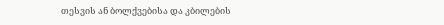თესვის ან ბოლქვებისა და კბილების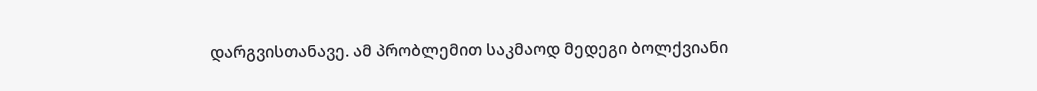დარგვისთანავე. ამ პრობლემით საკმაოდ მედეგი ბოლქვიანი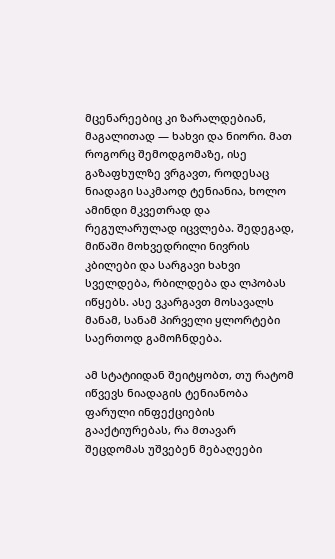მცენარეებიც კი ზარალდებიან, მაგალითად — ხახვი და ნიორი. მათ როგორც შემოდგომაზე, ისე გაზაფხულზე ვრგავთ, როდესაც ნიადაგი საკმაოდ ტენიანია, ხოლო ამინდი მკვეთრად და რეგულარულად იცვლება. შედეგად, მიწაში მოხვედრილი ნივრის კბილები და სარგავი ხახვი სველდება, რბილდება და ლპობას იწყებს. ასე ვკარგავთ მოსავალს მანამ, სანამ პირველი ყლორტები საერთოდ გამოჩნდება.

ამ სტატიიდან შეიტყობთ, თუ რატომ იწვევს ნიადაგის ტენიანობა ფარული ინფექციების გააქტიურებას, რა მთავარ შეცდომას უშვებენ მებაღეები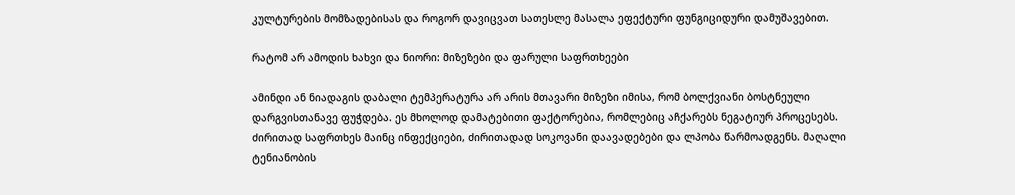კულტურების მომზადებისას და როგორ დავიცვათ სათესლე მასალა ეფექტური ფუნგიციდური დამუშავებით.

რატომ არ ამოდის ხახვი და ნიორი: მიზეზები და ფარული საფრთხეები

ამინდი ან ნიადაგის დაბალი ტემპერატურა არ არის მთავარი მიზეზი იმისა, რომ ბოლქვიანი ბოსტნეული დარგვისთანავე ფუჭდება. ეს მხოლოდ დამატებითი ფაქტორებია, რომლებიც აჩქარებს ნეგატიურ პროცესებს. ძირითად საფრთხეს მაინც ინფექციები, ძირითადად სოკოვანი დაავადებები და ლპობა წარმოადგენს. მაღალი ტენიანობის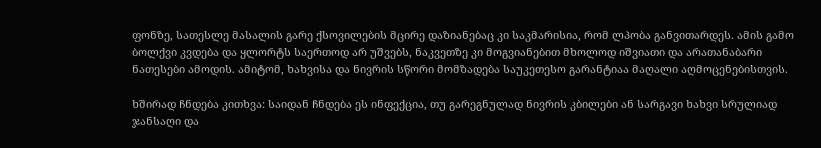ფონზე, სათესლე მასალის გარე ქსოვილების მცირე დაზიანებაც კი საკმარისია, რომ ლპობა განვითარდეს. ამის გამო ბოლქვი კვდება და ყლორტს საერთოდ არ უშვებს, ნაკვეთზე კი მოგვიანებით მხოლოდ იშვიათი და არათანაბარი ნათესები ამოდის. ამიტომ, ხახვისა და ნივრის სწორი მომზადება საუკეთესო გარანტიაა მაღალი აღმოცენებისთვის.

ხშირად ჩნდება კითხვა: საიდან ჩნდება ეს ინფექცია, თუ გარეგნულად ნივრის კბილები ან სარგავი ხახვი სრულიად ჯანსაღი და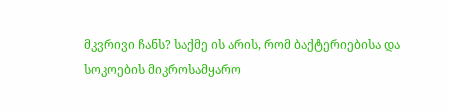მკვრივი ჩანს? საქმე ის არის, რომ ბაქტერიებისა და სოკოების მიკროსამყარო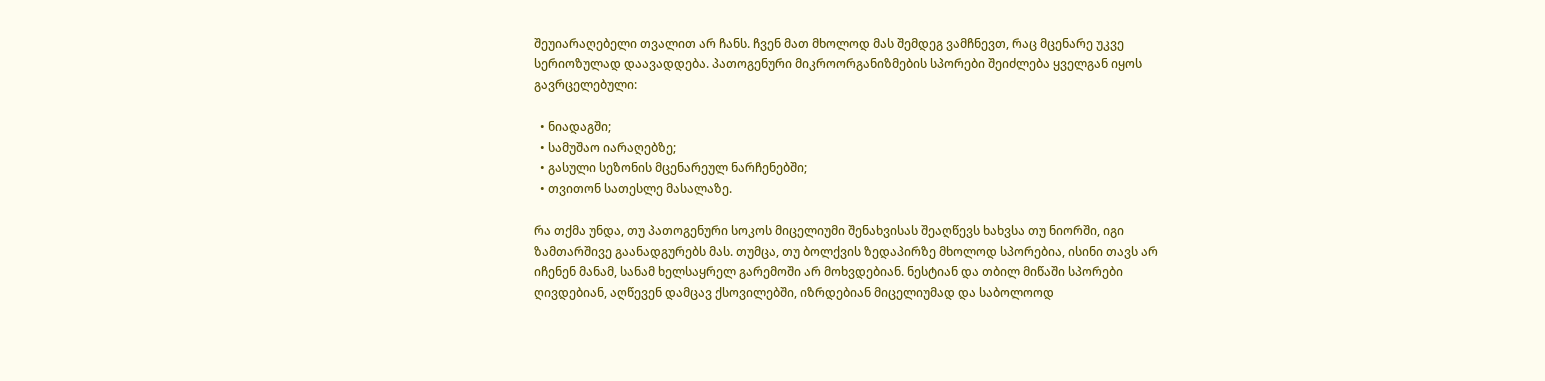შეუიარაღებელი თვალით არ ჩანს. ჩვენ მათ მხოლოდ მას შემდეგ ვამჩნევთ, რაც მცენარე უკვე სერიოზულად დაავადდება. პათოგენური მიკროორგანიზმების სპორები შეიძლება ყველგან იყოს გავრცელებული:

  • ნიადაგში;
  • სამუშაო იარაღებზე;
  • გასული სეზონის მცენარეულ ნარჩენებში;
  • თვითონ სათესლე მასალაზე.

რა თქმა უნდა, თუ პათოგენური სოკოს მიცელიუმი შენახვისას შეაღწევს ხახვსა თუ ნიორში, იგი ზამთარშივე გაანადგურებს მას. თუმცა, თუ ბოლქვის ზედაპირზე მხოლოდ სპორებია, ისინი თავს არ იჩენენ მანამ, სანამ ხელსაყრელ გარემოში არ მოხვდებიან. ნესტიან და თბილ მიწაში სპორები ღივდებიან, აღწევენ დამცავ ქსოვილებში, იზრდებიან მიცელიუმად და საბოლოოდ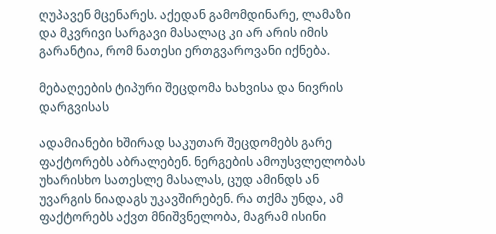ღუპავენ მცენარეს. აქედან გამომდინარე, ლამაზი და მკვრივი სარგავი მასალაც კი არ არის იმის გარანტია, რომ ნათესი ერთგვაროვანი იქნება.

მებაღეების ტიპური შეცდომა ხახვისა და ნივრის დარგვისას

ადამიანები ხშირად საკუთარ შეცდომებს გარე ფაქტორებს აბრალებენ. ნერგების ამოუსვლელობას უხარისხო სათესლე მასალას, ცუდ ამინდს ან უვარგის ნიადაგს უკავშირებენ. რა თქმა უნდა, ამ ფაქტორებს აქვთ მნიშვნელობა, მაგრამ ისინი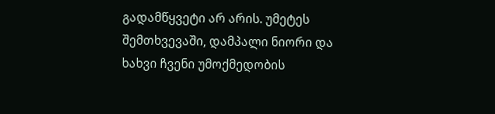გადამწყვეტი არ არის. უმეტეს შემთხვევაში, დამპალი ნიორი და ხახვი ჩვენი უმოქმედობის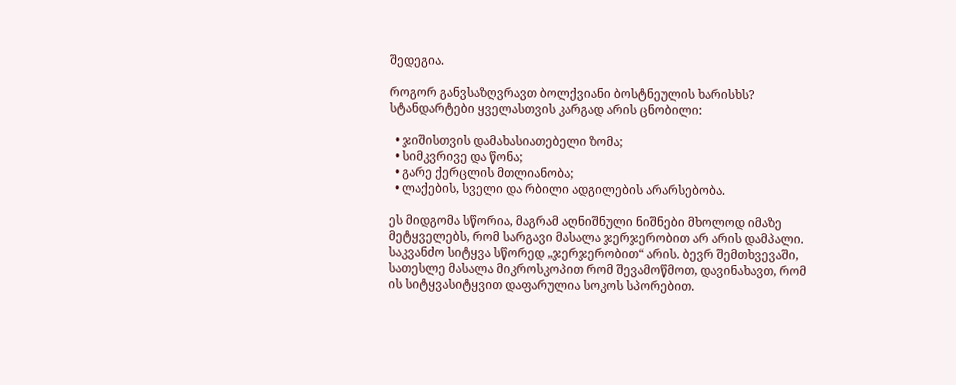შედეგია.

როგორ განვსაზღვრავთ ბოლქვიანი ბოსტნეულის ხარისხს? სტანდარტები ყველასთვის კარგად არის ცნობილი:

  • ჯიშისთვის დამახასიათებელი ზომა;
  • სიმკვრივე და წონა;
  • გარე ქერცლის მთლიანობა;
  • ლაქების, სველი და რბილი ადგილების არარსებობა.

ეს მიდგომა სწორია, მაგრამ აღნიშნული ნიშნები მხოლოდ იმაზე მეტყველებს, რომ სარგავი მასალა ჯერჯერობით არ არის დამპალი. საკვანძო სიტყვა სწორედ „ჯერჯერობით“ არის. ბევრ შემთხვევაში, სათესლე მასალა მიკროსკოპით რომ შევამოწმოთ, დავინახავთ, რომ ის სიტყვასიტყვით დაფარულია სოკოს სპორებით.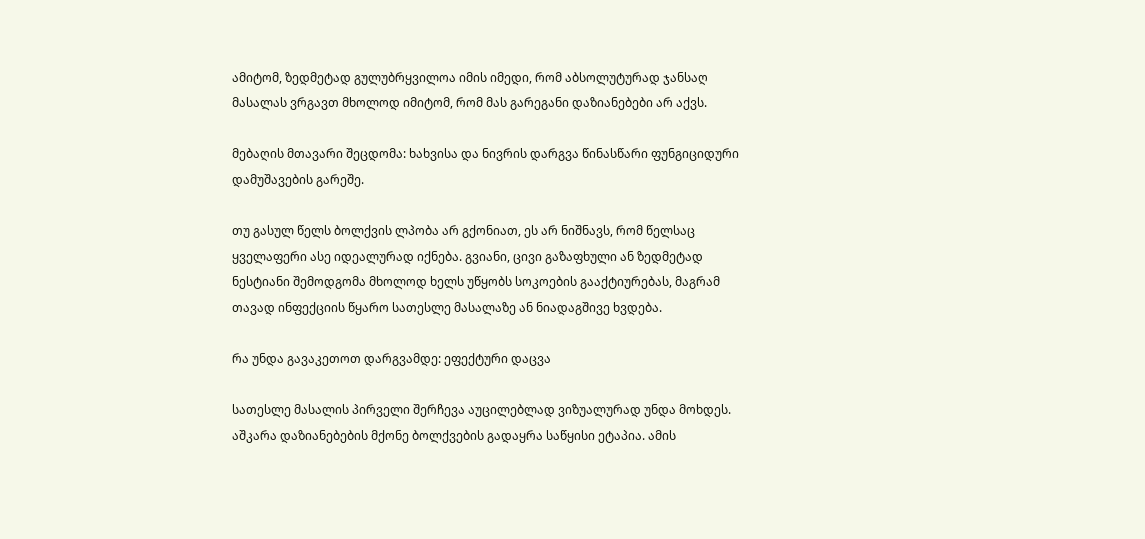ამიტომ, ზედმეტად გულუბრყვილოა იმის იმედი, რომ აბსოლუტურად ჯანსაღ მასალას ვრგავთ მხოლოდ იმიტომ, რომ მას გარეგანი დაზიანებები არ აქვს.

მებაღის მთავარი შეცდომა: ხახვისა და ნივრის დარგვა წინასწარი ფუნგიციდური დამუშავების გარეშე.

თუ გასულ წელს ბოლქვის ლპობა არ გქონიათ, ეს არ ნიშნავს, რომ წელსაც ყველაფერი ასე იდეალურად იქნება. გვიანი, ცივი გაზაფხული ან ზედმეტად ნესტიანი შემოდგომა მხოლოდ ხელს უწყობს სოკოების გააქტიურებას, მაგრამ თავად ინფექციის წყარო სათესლე მასალაზე ან ნიადაგშივე ხვდება.

რა უნდა გავაკეთოთ დარგვამდე: ეფექტური დაცვა

სათესლე მასალის პირველი შერჩევა აუცილებლად ვიზუალურად უნდა მოხდეს. აშკარა დაზიანებების მქონე ბოლქვების გადაყრა საწყისი ეტაპია. ამის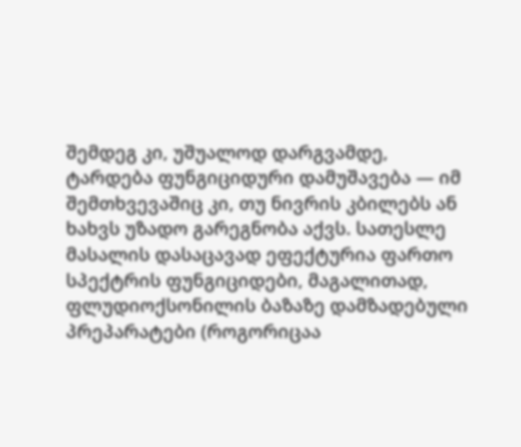შემდეგ კი, უშუალოდ დარგვამდე, ტარდება ფუნგიციდური დამუშავება — იმ შემთხვევაშიც კი, თუ ნივრის კბილებს ან ხახვს უზადო გარეგნობა აქვს. სათესლე მასალის დასაცავად ეფექტურია ფართო სპექტრის ფუნგიციდები, მაგალითად, ფლუდიოქსონილის ბაზაზე დამზადებული პრეპარატები (როგორიცაა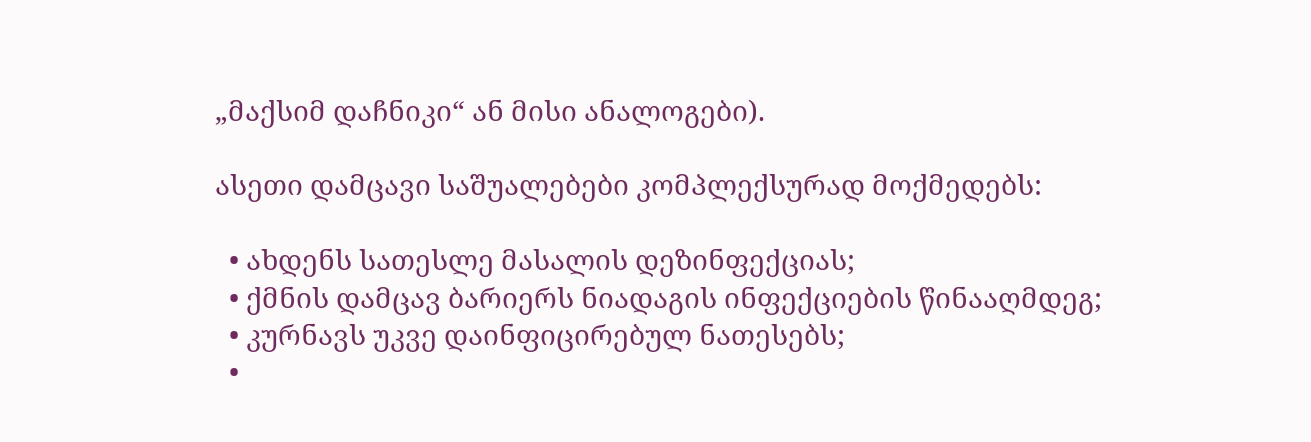„მაქსიმ დაჩნიკი“ ან მისი ანალოგები).

ასეთი დამცავი საშუალებები კომპლექსურად მოქმედებს:

  • ახდენს სათესლე მასალის დეზინფექციას;
  • ქმნის დამცავ ბარიერს ნიადაგის ინფექციების წინააღმდეგ;
  • კურნავს უკვე დაინფიცირებულ ნათესებს;
  •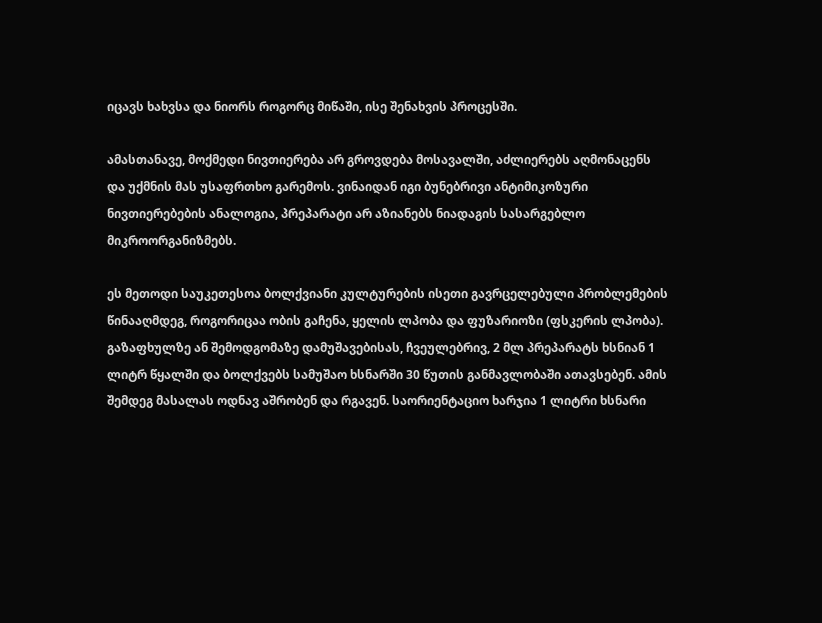იცავს ხახვსა და ნიორს როგორც მიწაში, ისე შენახვის პროცესში.

ამასთანავე, მოქმედი ნივთიერება არ გროვდება მოსავალში, აძლიერებს აღმონაცენს და უქმნის მას უსაფრთხო გარემოს. ვინაიდან იგი ბუნებრივი ანტიმიკოზური ნივთიერებების ანალოგია, პრეპარატი არ აზიანებს ნიადაგის სასარგებლო მიკროორგანიზმებს.

ეს მეთოდი საუკეთესოა ბოლქვიანი კულტურების ისეთი გავრცელებული პრობლემების წინააღმდეგ, როგორიცაა ობის გაჩენა, ყელის ლპობა და ფუზარიოზი (ფსკერის ლპობა). გაზაფხულზე ან შემოდგომაზე დამუშავებისას, ჩვეულებრივ, 2 მლ პრეპარატს ხსნიან 1 ლიტრ წყალში და ბოლქვებს სამუშაო ხსნარში 30 წუთის განმავლობაში ათავსებენ. ამის შემდეგ მასალას ოდნავ აშრობენ და რგავენ. საორიენტაციო ხარჯია 1 ლიტრი ხსნარი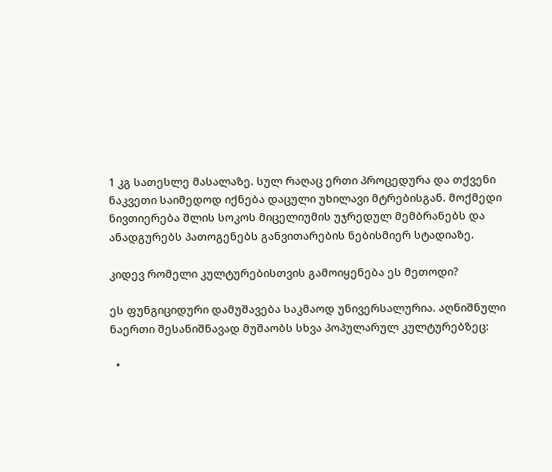1 კგ სათესლე მასალაზე. სულ რაღაც ერთი პროცედურა და თქვენი ნაკვეთი საიმედოდ იქნება დაცული უხილავი მტრებისგან. მოქმედი ნივთიერება შლის სოკოს მიცელიუმის უჯრედულ მემბრანებს და ანადგურებს პათოგენებს განვითარების ნებისმიერ სტადიაზე.

კიდევ რომელი კულტურებისთვის გამოიყენება ეს მეთოდი?

ეს ფუნგიციდური დამუშავება საკმაოდ უნივერსალურია. აღნიშნული ნაერთი შესანიშნავად მუშაობს სხვა პოპულარულ კულტურებზეც:

  •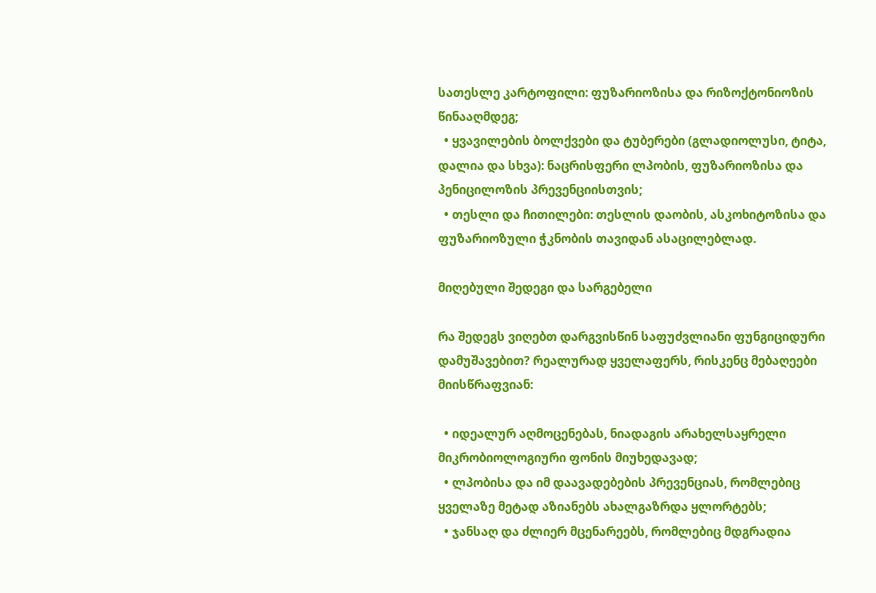სათესლე კარტოფილი: ფუზარიოზისა და რიზოქტონიოზის წინააღმდეგ;
  • ყვავილების ბოლქვები და ტუბერები (გლადიოლუსი, ტიტა, დალია და სხვა): ნაცრისფერი ლპობის, ფუზარიოზისა და პენიცილოზის პრევენციისთვის;
  • თესლი და ჩითილები: თესლის დაობის, ასკოხიტოზისა და ფუზარიოზული ჭკნობის თავიდან ასაცილებლად.

მიღებული შედეგი და სარგებელი

რა შედეგს ვიღებთ დარგვისწინ საფუძვლიანი ფუნგიციდური დამუშავებით? რეალურად ყველაფერს, რისკენც მებაღეები მიისწრაფვიან:

  • იდეალურ აღმოცენებას, ნიადაგის არახელსაყრელი მიკრობიოლოგიური ფონის მიუხედავად;
  • ლპობისა და იმ დაავადებების პრევენციას, რომლებიც ყველაზე მეტად აზიანებს ახალგაზრდა ყლორტებს;
  • ჯანსაღ და ძლიერ მცენარეებს, რომლებიც მდგრადია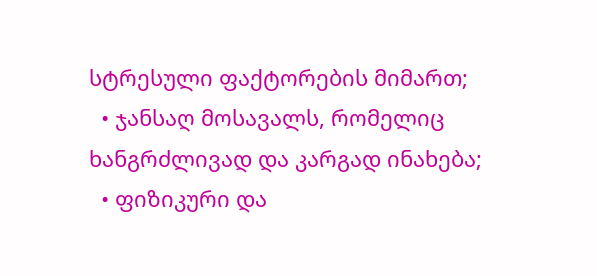სტრესული ფაქტორების მიმართ;
  • ჯანსაღ მოსავალს, რომელიც ხანგრძლივად და კარგად ინახება;
  • ფიზიკური და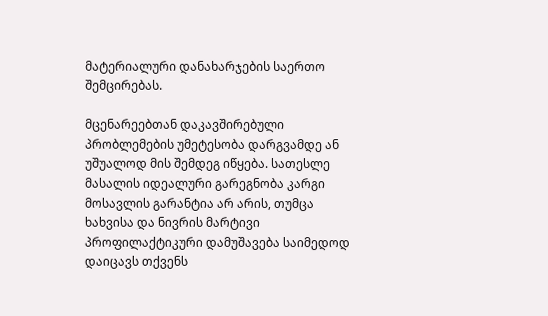მატერიალური დანახარჯების საერთო შემცირებას.

მცენარეებთან დაკავშირებული პრობლემების უმეტესობა დარგვამდე ან უშუალოდ მის შემდეგ იწყება. სათესლე მასალის იდეალური გარეგნობა კარგი მოსავლის გარანტია არ არის, თუმცა ხახვისა და ნივრის მარტივი პროფილაქტიკური დამუშავება საიმედოდ დაიცავს თქვენს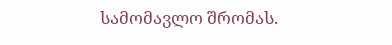სამომავლო შრომას.